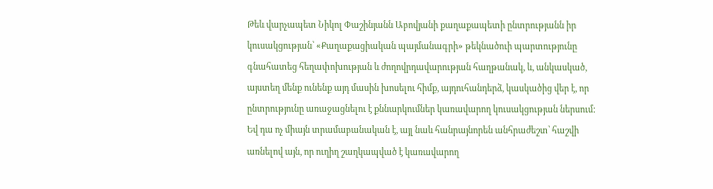Թեև վարչապետ Նիկոլ Փաշինյանն Աբովյանի քաղաքապետի ընտրությանն իր կուսակցության՝ «Քաղաքացիական պայմանագրի» թեկնածուի պարտությունը գնահատեց հեղափոխության և ժողովրդավարության հաղթանակ, և, անկասկած, այստեղ մենք ունենք այդ մասին խոսելու հիմք, այդուհանդերձ, կասկածից վեր է, որ ընտրությունը առաջացնելու է քննարկումներ կառավարող կուսակցության ներսում: Եվ դա ոչ միայն տրամաբանական է, այլ նաև հանրայնորեն անհրաժեշտ՝ հաշվի առնելով այն, որ ուղիղ շաղկապված է կառավարող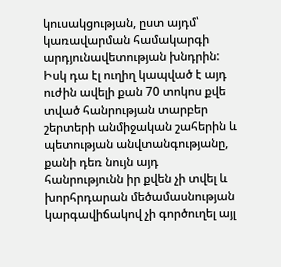կուսակցության, ըստ այդմ՝ կառավարման համակարգի արդյունավետության խնդրին: Իսկ դա էլ ուղիղ կապված է այդ ուժին ավելի քան 70 տոկոս քվե տված հանրության տարբեր շերտերի անմիջական շահերին և պետության անվտանգությանը, քանի դեռ նույն այդ հանրությունն իր քվեն չի տվել և խորհրդարան մեծամասնության կարգավիճակով չի գործուղել այլ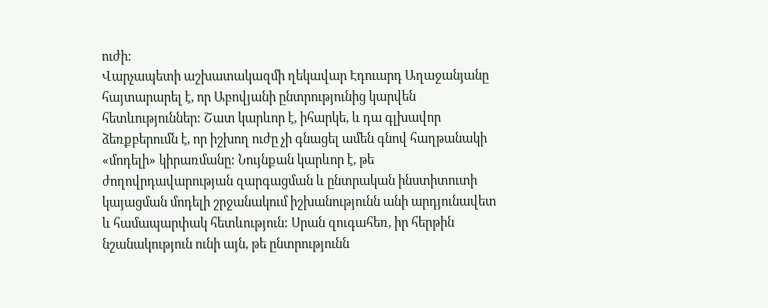ուժի:
Վարչապետի աշխատակազմի ղեկավար Էդուարդ Աղաջանյանը հայտարարել է, որ Աբովյանի ընտրությունից կարվեն հետևություններ: Շատ կարևոր է, իհարկե, և դա գլխավոր ձեռքբերումն է, որ իշխող ուժը չի գնացել ամեն գնով հաղթանակի «մոդելի» կիրառմանը: Նույնքան կարևոր է, թե ժողովրդավարության զարգացման և ընտրական ինստիտուտի կայացման մոդելի շրջանակում իշխանությունն անի արդյունավետ և համապարփակ հետևություն: Սրան զուգահեռ, իր հերթին նշանակություն ունի այն, թե ընտրությունն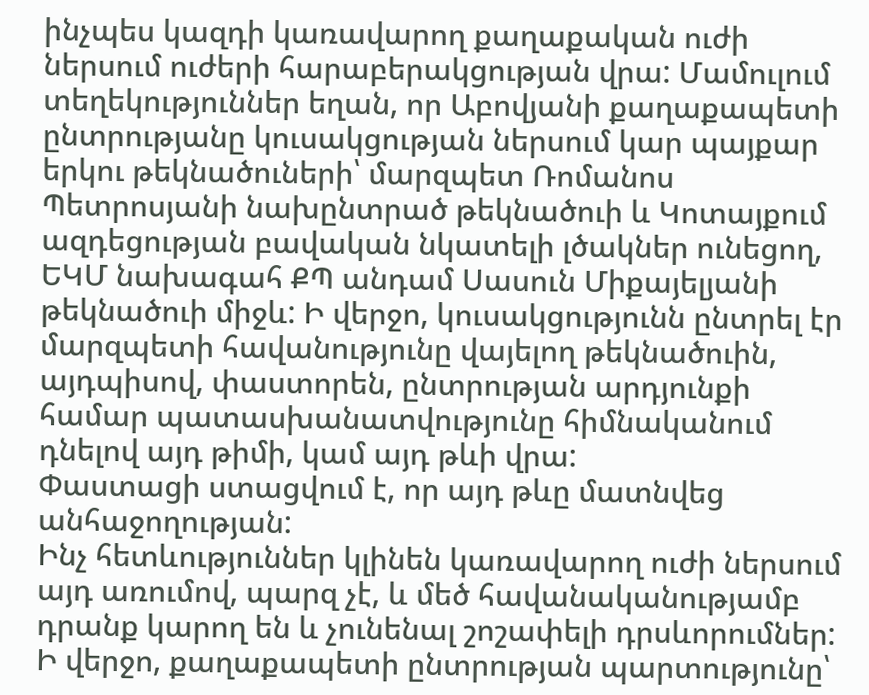ինչպես կազդի կառավարող քաղաքական ուժի ներսում ուժերի հարաբերակցության վրա: Մամուլում տեղեկություններ եղան, որ Աբովյանի քաղաքապետի ընտրությանը կուսակցության ներսում կար պայքար երկու թեկնածուների՝ մարզպետ Ռոմանոս Պետրոսյանի նախընտրած թեկնածուի և Կոտայքում ազդեցության բավական նկատելի լծակներ ունեցող, ԵԿՄ նախագահ ՔՊ անդամ Սասուն Միքայելյանի թեկնածուի միջև: Ի վերջո, կուսակցությունն ընտրել էր մարզպետի հավանությունը վայելող թեկնածուին, այդպիսով, փաստորեն, ընտրության արդյունքի համար պատասխանատվությունը հիմնականում դնելով այդ թիմի, կամ այդ թևի վրա:
Փաստացի ստացվում է, որ այդ թևը մատնվեց անհաջողության:
Ինչ հետևություններ կլինեն կառավարող ուժի ներսում այդ առումով, պարզ չէ, և մեծ հավանականությամբ դրանք կարող են և չունենալ շոշափելի դրսևորումներ: Ի վերջո, քաղաքապետի ընտրության պարտությունը՝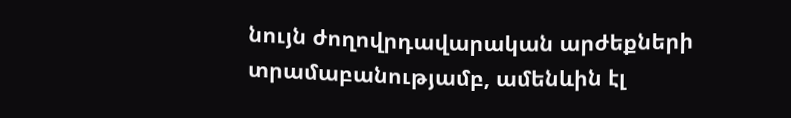նույն ժողովրդավարական արժեքների տրամաբանությամբ, ամենևին էլ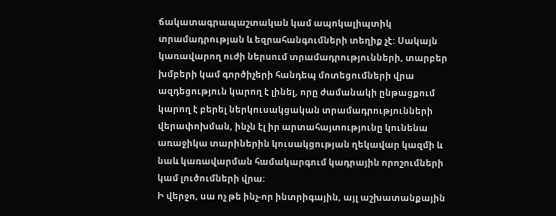ճակատագրապաշտական կամ ապոկալիպտիկ տրամադրության և եզրահանգումների տեղիք չէ: Սակայն կառավարող ուժի ներսում տրամադրությունների, տարբեր խմբերի կամ գործիչերի հանդեպ մոտեցումների վրա ազդեցություն կարող է լինել, որը ժամանակի ընթացքում կարող է բերել ներկուսակցական տրամադրությունների վերափոխման, ինչն էլ իր արտահայտությունը կունենա առաջիկա տարիներին կուսակցության ղեկավար կազմի և նաև կառավարման համակարգում կադրային որոշումների կամ լուծումների վրա:
Ի վերջո, սա ոչ թե ինչ-որ ինտրիգային, այլ աշխատանքային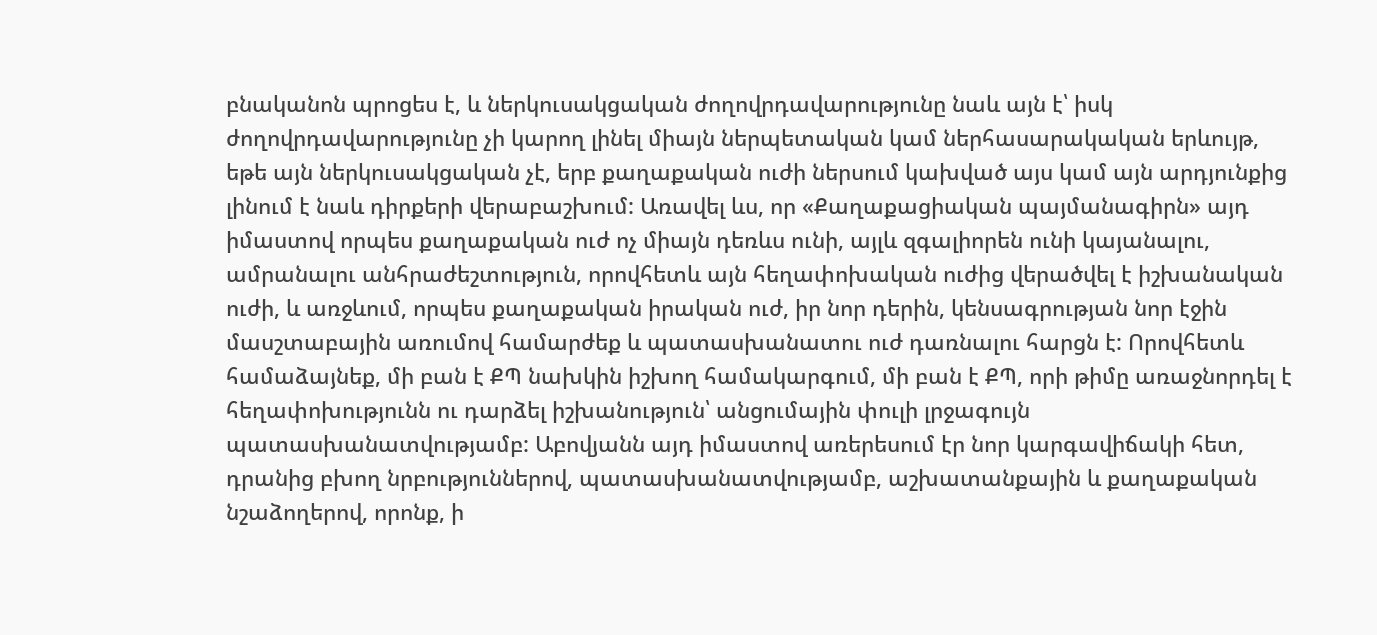բնականոն պրոցես է, և ներկուսակցական ժողովրդավարությունը նաև այն է՝ իսկ ժողովրդավարությունը չի կարող լինել միայն ներպետական կամ ներհասարակական երևույթ, եթե այն ներկուսակցական չէ, երբ քաղաքական ուժի ներսում կախված այս կամ այն արդյունքից լինում է նաև դիրքերի վերաբաշխում: Առավել ևս, որ «Քաղաքացիական պայմանագիրն» այդ իմաստով որպես քաղաքական ուժ ոչ միայն դեռևս ունի, այլև զգալիորեն ունի կայանալու, ամրանալու անհրաժեշտություն, որովհետև այն հեղափոխական ուժից վերածվել է իշխանական ուժի, և առջևում, որպես քաղաքական իրական ուժ, իր նոր դերին, կենսագրության նոր էջին մասշտաբային առումով համարժեք և պատասխանատու ուժ դառնալու հարցն է: Որովհետև համաձայնեք, մի բան է ՔՊ նախկին իշխող համակարգում, մի բան է ՔՊ, որի թիմը առաջնորդել է հեղափոխությունն ու դարձել իշխանություն՝ անցումային փուլի լրջագույն պատասխանատվությամբ: Աբովյանն այդ իմաստով առերեսում էր նոր կարգավիճակի հետ, դրանից բխող նրբություններով, պատասխանատվությամբ, աշխատանքային և քաղաքական նշաձողերով, որոնք, ի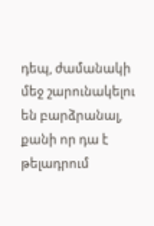դեպ, ժամանակի մեջ շարունակելու են բարձրանալ, քանի որ դա է թելադրում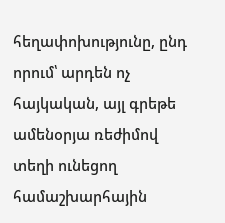հեղափոխությունը, ընդ որում՝ արդեն ոչ հայկական, այլ գրեթե ամենօրյա ռեժիմով տեղի ունեցող համաշխարհային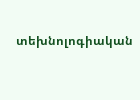տեխնոլոգիական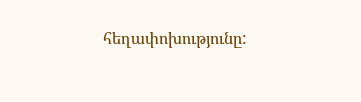հեղափոխությունը: